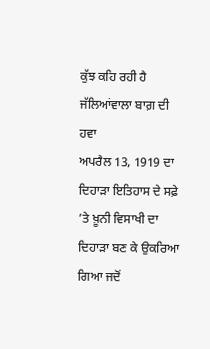ਕੁੱਝ ਕਹਿ ਰਹੀ ਹੈ ਜੱਲਿਆਂਵਾਲਾ ਬਾਗ਼ ਦੀ ਹਵਾ
ਅਪਰੈਲ 13, 1919 ਦਾ ਦਿਹਾੜਾ ਇਤਿਹਾਸ ਦੇ ਸਫ਼ੇ ’ਤੇ ਖ਼ੂਨੀ ਵਿਸਾਖੀ ਦਾ ਦਿਹਾੜਾ ਬਣ ਕੇ ਉਕਰਿਆ ਗਿਆ ਜਦੋਂ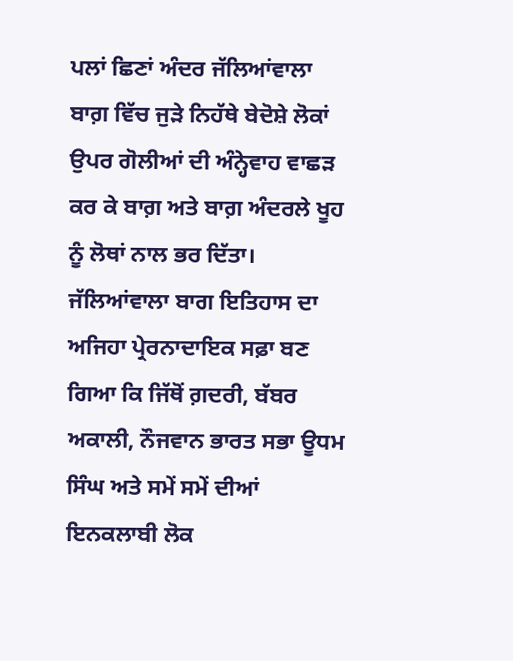ਪਲਾਂ ਛਿਣਾਂ ਅੰਦਰ ਜੱਲਿਆਂਵਾਲਾ ਬਾਗ਼ ਵਿੱਚ ਜੁੜੇ ਨਿਹੱਥੇ ਬੇਦੋਸ਼ੇ ਲੋਕਾਂ ਉਪਰ ਗੋਲੀਆਂ ਦੀ ਅੰਨ੍ਹੇਵਾਹ ਵਾਛੜ ਕਰ ਕੇ ਬਾਗ਼ ਅਤੇ ਬਾਗ਼ ਅੰਦਰਲੇ ਖੂਹ ਨੂੰ ਲੋਥਾਂ ਨਾਲ ਭਰ ਦਿੱਤਾ। ਜੱਲਿਆਂਵਾਲਾ ਬਾਗ ਇਤਿਹਾਸ ਦਾ ਅਜਿਹਾ ਪ੍ਰੇਰਨਾਦਾਇਕ ਸਫ਼ਾ ਬਣ ਗਿਆ ਕਿ ਜਿੱਥੋਂ ਗ਼ਦਰੀ, ਬੱਬਰ ਅਕਾਲੀ, ਨੌਜਵਾਨ ਭਾਰਤ ਸਭਾ ਊਧਮ ਸਿੰਘ ਅਤੇ ਸਮੇਂ ਸਮੇਂ ਦੀਆਂ ਇਨਕਲਾਬੀ ਲੋਕ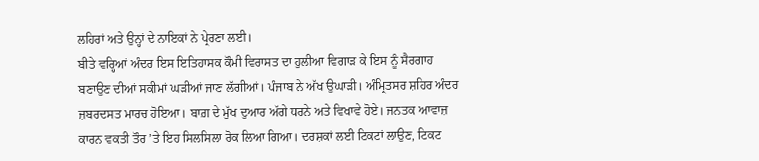ਲਹਿਰਾਂ ਅਤੇ ਉਨ੍ਹਾਂ ਦੇ ਨਾਇਕਾਂ ਨੇ ਪ੍ਰੇਰਣਾ ਲਈ।
ਬੀਤੇ ਵਰ੍ਹਿਆਂ ਅੰਦਰ ਇਸ ਇਤਿਹਾਸਕ ਕੌਮੀ ਵਿਰਾਸਤ ਦਾ ਹੁਲੀਆ ਵਿਗਾੜ ਕੇ ਇਸ ਨੂੰ ਸੈਰਗਾਹ ਬਣਾਉਣ ਦੀਆਂ ਸਕੀਮਾਂ ਘੜੀਆਂ ਜਾਣ ਲੱਗੀਆਂ। ਪੰਜਾਬ ਨੇ ਅੱਖ ਉਘਾੜੀ। ਅੰਮ੍ਰਿਤਸਰ ਸ਼ਹਿਰ ਅੰਦਰ ਜ਼ਬਰਦਸਤ ਮਾਰਚ ਹੋਇਆ। ਬਾਗ਼ ਦੇ ਮੁੱਖ ਦੁਆਰ ਅੱਗੇ ਧਰਨੇ ਅਤੇ ਵਿਖਾਵੇ ਹੋਏ। ਜਨਤਕ ਆਵਾਜ਼ ਕਾਰਨ ਵਕਤੀ ਤੌਰ ’ਤੇ ਇਹ ਸਿਲਸਿਲਾ ਰੋਕ ਲਿਆ ਗਿਆ। ਦਰਸ਼ਕਾਂ ਲਈ ਟਿਕਟਾਂ ਲਾਉਣ, ਟਿਕਟ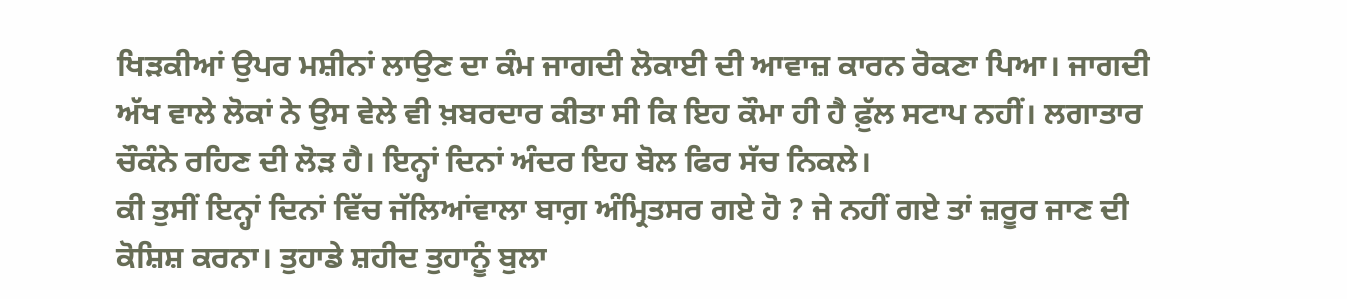ਖਿੜਕੀਆਂ ਉਪਰ ਮਸ਼ੀਨਾਂ ਲਾਉਣ ਦਾ ਕੰਮ ਜਾਗਦੀ ਲੋਕਾਈ ਦੀ ਆਵਾਜ਼ ਕਾਰਨ ਰੋਕਣਾ ਪਿਆ। ਜਾਗਦੀ ਅੱਖ ਵਾਲੇ ਲੋਕਾਂ ਨੇ ਉਸ ਵੇਲੇ ਵੀ ਖ਼ਬਰਦਾਰ ਕੀਤਾ ਸੀ ਕਿ ਇਹ ਕੌਮਾ ਹੀ ਹੈ ਫ਼ੁੱਲ ਸਟਾਪ ਨਹੀਂ। ਲਗਾਤਾਰ ਚੌਕੰਨੇ ਰਹਿਣ ਦੀ ਲੋੜ ਹੈ। ਇਨ੍ਹਾਂ ਦਿਨਾਂ ਅੰਦਰ ਇਹ ਬੋਲ ਫਿਰ ਸੱਚ ਨਿਕਲੇ।
ਕੀ ਤੁਸੀਂ ਇਨ੍ਹਾਂ ਦਿਨਾਂ ਵਿੱਚ ਜੱਲਿਆਂਵਾਲਾ ਬਾਗ਼ ਅੰਮ੍ਰਿਤਸਰ ਗਏ ਹੋ ? ਜੇ ਨਹੀਂ ਗਏ ਤਾਂ ਜ਼ਰੂਰ ਜਾਣ ਦੀ ਕੋਸ਼ਿਸ਼ ਕਰਨਾ। ਤੁਹਾਡੇ ਸ਼ਹੀਦ ਤੁਹਾਨੂੰ ਬੁਲਾ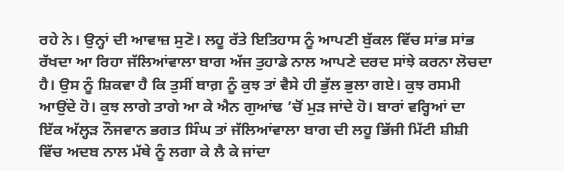ਰਹੇ ਨੇ। ਉਨ੍ਹਾਂ ਦੀ ਆਵਾਜ਼ ਸੁਣੋ। ਲਹੂ ਰੱਤੇ ਇਤਿਹਾਸ ਨੂੰ ਆਪਣੀ ਬੁੱਕਲ ਵਿੱਚ ਸਾਂਭ ਸਾਂਭ ਰੱਖਦਾ ਆ ਰਿਹਾ ਜੱਲਿਆਂਵਾਲਾ ਬਾਗ ਅੱਜ ਤੁਹਾਡੇ ਨਾਲ ਆਪਣੇ ਦਰਦ ਸਾਂਝੇ ਕਰਨਾ ਲੋਚਦਾ ਹੈ। ਉਸ ਨੂੰ ਸ਼ਿਕਵਾ ਹੈ ਕਿ ਤੁਸੀਂ ਬਾਗ਼ ਨੂੰ ਕੁਝ ਤਾਂ ਵੈਸੇ ਹੀ ਭੁੱਲ ਭੁਲਾ ਗਏ। ਕੁਝ ਰਸਮੀ ਆਉਂਦੇ ਹੋ। ਕੁਝ ਲਾਗੇ ਤਾਗੇ ਆ ਕੇ ਐਨ ਗੁਆਂਢ ’ਚੋਂ ਮੁੜ ਜਾਂਦੇ ਹੋ। ਬਾਰਾਂ ਵਰ੍ਹਿਆਂ ਦਾ ਇੱਕ ਅੱਲ੍ਹੜ ਨੌਜਵਾਨ ਭਗਤ ਸਿੰਘ ਤਾਂ ਜੱਲਿਆਂਵਾਲਾ ਬਾਗ ਦੀ ਲਹੂ ਭਿੱਜੀ ਮਿੱਟੀ ਸ਼ੀਸ਼ੀ ਵਿੱਚ ਅਦਬ ਨਾਲ ਮੱਥੇ ਨੂੰ ਲਗਾ ਕੇ ਲੈ ਕੇ ਜਾਂਦਾ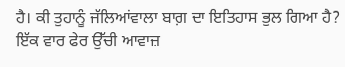ਹੈ। ਕੀ ਤੁਹਾਨੂੰ ਜੱਲਿਆਂਵਾਲਾ ਬਾਗ਼ ਦਾ ਇਤਿਹਾਸ ਭੁਲ ਗਿਆ ਹੈ?
ਇੱਕ ਵਾਰ ਫੇਰ ਉੱਚੀ ਆਵਾਜ਼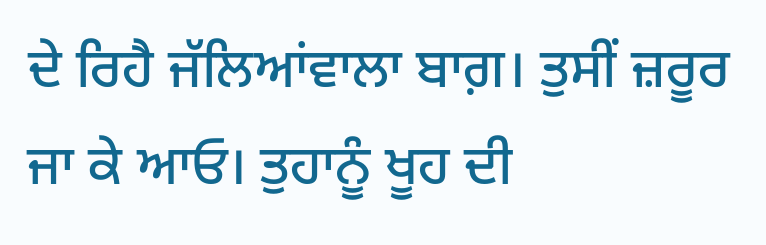ਦੇ ਰਿਹੈ ਜੱਲਿਆਂਵਾਲਾ ਬਾਗ਼। ਤੁਸੀਂ ਜ਼ਰੂਰ ਜਾ ਕੇ ਆਓ। ਤੁਹਾਨੂੰ ਖੂਹ ਦੀ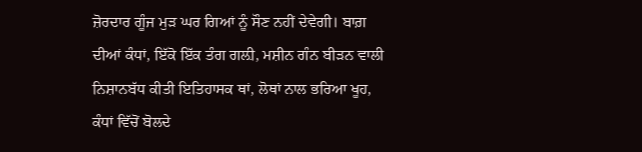ਜ਼ੋਰਦਾਰ ਗੂੰਜ ਮੁੜ ਘਰ ਗਿਆਂ ਨੂੰ ਸੌਣ ਨਹੀਂ ਦੇਵੇਗੀ। ਬਾਗ਼ ਦੀਆਂ ਕੰਧਾਂ, ਇੱਕੋ ਇੱਕ ਤੰਗ ਗਲ਼ੀ, ਮਸ਼ੀਨ ਗੰਨ ਬੀੜਨ ਵਾਲੀ ਨਿਸ਼ਾਨਬੱਧ ਕੀਤੀ ਇਤਿਹਾਸਕ ਥਾਂ, ਲੋਥਾਂ ਨਾਲ ਭਰਿਆ ਖੂਹ, ਕੰਧਾਂ ਵਿੱਚੋਂ ਬੋਲਦੇ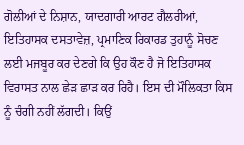ਗੋਲੀਆਂ ਦੇ ਨਿਸ਼ਾਨ, ਯਾਦਗਾਰੀ ਆਰਟ ਗੈਲਰੀਆਂ, ਇਤਿਹਾਸਕ ਦਸਤਾਵੇਜ਼, ਪ੍ਰਮਾਣਿਕ ਰਿਕਾਰਡ ਤੁਹਾਨੂੰ ਸੋਚਣ ਲਈ ਮਜਬੂਰ ਕਰ ਦੇਣਗੇ ਕਿ ਉਹ ਕੌਣ ਹੈ ਜੋ ਇਤਿਹਾਸਕ ਵਿਰਾਸਤ ਨਾਲ ਛੇੜ ਛਾੜ ਕਰ ਰਿਹੈ। ਇਸ ਦੀ ਮੌਲਿਕਤਾ ਕਿਸ ਨੂੰ ਚੰਗੀ ਨਹੀਂ ਲੱਗਦੀ। ਕਿਉਂ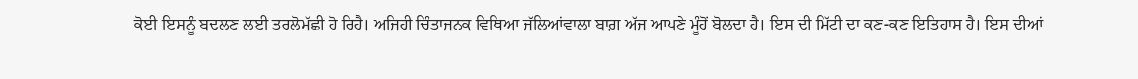ਕੋਈ ਇਸਨੂੰ ਬਦਲਣ ਲਈ ਤਰਲੋਮੱਛੀ ਹੋ ਰਿਹੈ। ਅਜਿਹੀ ਚਿੰਤਾਜਨਕ ਵਿਥਿਆ ਜੱਲਿਆਂਵਾਲਾ ਬਾਗ਼ ਅੱਜ ਆਪਣੇ ਮੂੰਹੋਂ ਬੋਲਦਾ ਹੈ। ਇਸ ਦੀ ਮਿੱਟੀ ਦਾ ਕਣ-ਕਣ ਇਤਿਹਾਸ ਹੈ। ਇਸ ਦੀਆਂ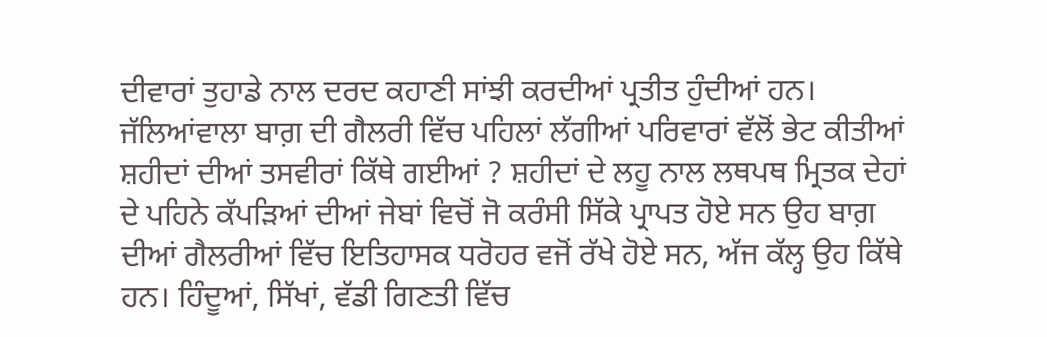ਦੀਵਾਰਾਂ ਤੁਹਾਡੇ ਨਾਲ ਦਰਦ ਕਹਾਣੀ ਸਾਂਝੀ ਕਰਦੀਆਂ ਪ੍ਰਤੀਤ ਹੁੰਦੀਆਂ ਹਨ।
ਜੱਲਿਆਂਵਾਲਾ ਬਾਗ਼ ਦੀ ਗੈਲਰੀ ਵਿੱਚ ਪਹਿਲਾਂ ਲੱਗੀਆਂ ਪਰਿਵਾਰਾਂ ਵੱਲੋਂ ਭੇਟ ਕੀਤੀਆਂ ਸ਼ਹੀਦਾਂ ਦੀਆਂ ਤਸਵੀਰਾਂ ਕਿੱਥੇ ਗਈਆਂ ? ਸ਼ਹੀਦਾਂ ਦੇ ਲਹੂ ਨਾਲ ਲਥਪਥ ਮ੍ਰਿਤਕ ਦੇਹਾਂ ਦੇ ਪਹਿਨੇ ਕੱਪੜਿਆਂ ਦੀਆਂ ਜੇਬਾਂ ਵਿਚੋਂ ਜੋ ਕਰੰਸੀ ਸਿੱਕੇ ਪ੍ਰਾਪਤ ਹੋਏ ਸਨ ਉਹ ਬਾਗ਼ ਦੀਆਂ ਗੈਲਰੀਆਂ ਵਿੱਚ ਇਤਿਹਾਸਕ ਧਰੋਹਰ ਵਜੋਂ ਰੱਖੇ ਹੋਏ ਸਨ, ਅੱਜ ਕੱਲ੍ਹ ਉਹ ਕਿੱਥੇ ਹਨ। ਹਿੰਦੂਆਂ, ਸਿੱਖਾਂ, ਵੱਡੀ ਗਿਣਤੀ ਵਿੱਚ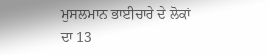ਮੁਸਲਮਾਨ ਭਾਈਚਾਰੇ ਦੇ ਲੋਕਾਂ ਦਾ 13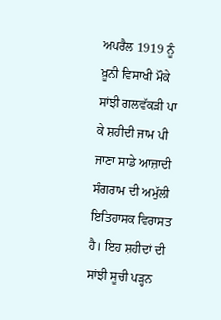ਅਪਰੈਲ 1919 ਨੂੰ ਖ਼ੂਨੀ ਵਿਸਾਖੀ ਮੌਕੇ ਸਾਂਝੀ ਗਲਵੱਕੜੀ ਪਾ ਕੇ ਸ਼ਹੀਦੀ ਜਾਮ ਪੀ ਜਾਣਾ ਸਾਡੇ ਆਜ਼ਾਦੀ ਸੰਗਰਾਮ ਦੀ ਅਮੁੱਲੀ ਇਤਿਹਾਸਕ ਵਿਰਾਸਤ ਹੈ। ਇਹ ਸ਼ਹੀਦਾਂ ਦੀ ਸਾਂਝੀ ਸੂਚੀ ਪੜ੍ਹਨ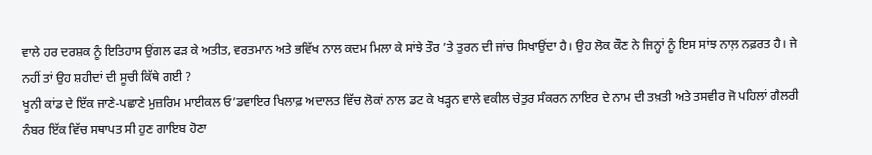ਵਾਲੇ ਹਰ ਦਰਸ਼ਕ ਨੂੰ ਇਤਿਹਾਸ ਉਂਗਲ ਫੜ ਕੇ ਅਤੀਤ, ਵਰਤਮਾਨ ਅਤੇ ਭਵਿੱਖ ਨਾਲ ਕਦਮ ਮਿਲਾ ਕੇ ਸਾਂਝੇ ਤੌਰ ’ਤੇ ਤੁਰਨ ਦੀ ਜਾਂਚ ਸਿਖਾਉਂਦਾ ਹੈ। ਉਹ ਲੋਕ ਕੌਣ ਨੇ ਜਿਨ੍ਹਾਂ ਨੂੰ ਇਸ ਸਾਂਝ ਨਾਲ਼ ਨਫ਼ਰਤ ਹੈ। ਜੇ ਨਹੀਂ ਤਾਂ ਉਹ ਸ਼ਹੀਦਾਂ ਦੀ ਸੂਚੀ ਕਿੱਥੇ ਗਈ ?
ਖੂਨੀ ਕਾਂਡ ਦੇ ਇੱਕ ਜਾਣੇ-ਪਛਾਣੇ ਮੁਜ਼ਰਿਮ ਮਾਈਕਲ ਓ’ਡਵਾਇਰ ਖਿਲਾਫ਼ ਅਦਾਲਤ ਵਿੱਚ ਲੋਕਾਂ ਨਾਲ ਡਟ ਕੇ ਖੜ੍ਹਨ ਵਾਲੇ ਵਕੀਲ ਚੇਤੁਰ ਸੰਕਰਨ ਨਾਇਰ ਦੇ ਨਾਮ ਦੀ ਤਖ਼ਤੀ ਅਤੇ ਤਸਵੀਰ ਜੋ ਪਹਿਲਾਂ ਗੈਲਰੀ ਨੰਬਰ ਇੱਕ ਵਿੱਚ ਸਥਾਪਤ ਸੀ ਹੁਣ ਗਾਇਬ ਹੋਣਾ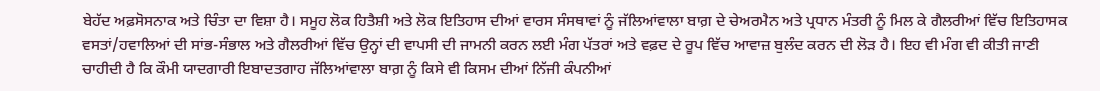ਬੇਹੱਦ ਅਫ਼ਸੋਸਨਾਕ ਅਤੇ ਚਿੰਤਾ ਦਾ ਵਿਸ਼ਾ ਹੈ। ਸਮੂਹ ਲੋਕ ਹਿਤੈਸ਼ੀ ਅਤੇ ਲੋਕ ਇਤਿਹਾਸ ਦੀਆਂ ਵਾਰਸ ਸੰਸਥਾਵਾਂ ਨੂੰ ਜੱਲਿਆਂਵਾਲਾ ਬਾਗ਼ ਦੇ ਚੇਅਰਮੈਨ ਅਤੇ ਪ੍ਰਧਾਨ ਮੰਤਰੀ ਨੂੰ ਮਿਲ ਕੇ ਗੈਲਰੀਆਂ ਵਿੱਚ ਇਤਿਹਾਸਕ ਵਸਤਾਂ/ਹਵਾਲਿਆਂ ਦੀ ਸਾਂਭ-ਸੰਭਾਲ ਅਤੇ ਗੈਲਰੀਆਂ ਵਿੱਚ ਉਨ੍ਹਾਂ ਦੀ ਵਾਪਸੀ ਦੀ ਜਾਮਨੀ ਕਰਨ ਲਈ ਮੰਗ ਪੱਤਰਾਂ ਅਤੇ ਵਫ਼ਦ ਦੇ ਰੂਪ ਵਿੱਚ ਆਵਾਜ਼ ਬੁਲੰਦ ਕਰਨ ਦੀ ਲੋੜ ਹੈ। ਇਹ ਵੀ ਮੰਗ ਵੀ ਕੀਤੀ ਜਾਣੀ ਚਾਹੀਦੀ ਹੈ ਕਿ ਕੌਮੀ ਯਾਦਗਾਰੀ ਇਬਾਦਤਗਾਹ ਜੱਲਿਆਂਵਾਲਾ ਬਾਗ਼ ਨੂੰ ਕਿਸੇ ਵੀ ਕਿਸਮ ਦੀਆਂ ਨਿੱਜੀ ਕੰਪਨੀਆਂ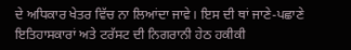ਦੇ ਅਧਿਕਾਰ ਖੇਤਰ ਵਿੱਚ ਨਾ ਲਿਆਂਦਾ ਜਾਵੇ। ਇਸ ਦੀ ਥਾਂ ਜਾਣੇ-ਪਛਾਣੇ ਇਤਿਹਾਸਕਾਰਾਂ ਅਤੇ ਟਰੱਸਟ ਦੀ ਨਿਗਰਾਨੀ ਹੇਠ ਹਕੀਕੀ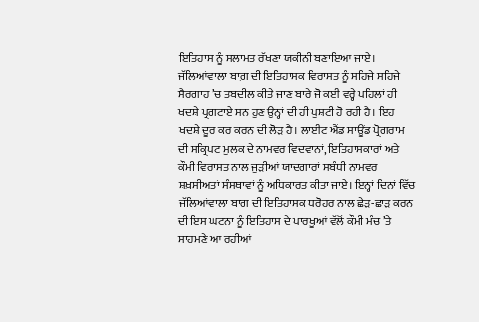ਇਤਿਹਾਸ ਨੂੰ ਸਲਾਮਤ ਰੱਖਣਾ ਯਕੀਨੀ ਬਣਾਇਆ ਜਾਏ।
ਜੱਲਿਆਂਵਾਲਾ ਬਾਗ਼ ਦੀ ਇਤਿਹਾਸਕ ਵਿਰਾਸਤ ਨੂੰ ਸਹਿਜੇ ਸਹਿਜੇ ਸੈਰਗਾਹ ’ਚ ਤਬਦੀਲ ਕੀਤੇ ਜਾਣ ਬਾਰੇ ਜੋ ਕਈ ਵਰ੍ਹੇ ਪਹਿਲਾਂ ਹੀ ਖਦਸ਼ੇ ਪ੍ਰਗਟਾਏ ਸਨ ਹੁਣ ਉਨ੍ਹਾਂ ਦੀ ਹੀ ਪੁਸ਼ਟੀ ਹੋ ਰਹੀ ਹੈ। ਇਹ ਖਦਸ਼ੇ ਦੂਰ ਕਰ ਕਰਨ ਦੀ ਲੋੜ ਹੈ। ਲਾਈਟ ਐਂਡ ਸਾਊਂਡ ਪ੍ਰੋਗਰਾਮ ਦੀ ਸਕ੍ਰਿਪਟ ਮੁਲਕ ਦੇ ਨਾਮਵਰ ਵਿਦਵਾਨਾਂ, ਇਤਿਹਾਸਕਾਰਾਂ ਅਤੇ ਕੌਮੀ ਵਿਰਾਸਤ ਨਾਲ ਜੁੜੀਆਂ ਯਾਦਗਾਰਾਂ ਸਬੰਧੀ ਨਾਮਵਰ ਸ਼ਖ਼ਸੀਅਤਾਂ ਸੰਸਥਾਵਾਂ ਨੂੰ ਅਧਿਕਾਰਤ ਕੀਤਾ ਜਾਏ। ਇਨ੍ਹਾਂ ਦਿਨਾਂ ਵਿੱਚ ਜੱਲਿਆਂਵਾਲਾ ਬਾਗ ਦੀ ਇਤਿਹਾਸਕ ਧਰੋਹਰ ਨਾਲ ਛੇੜ-ਛਾੜ ਕਰਨ ਦੀ ਇਸ ਘਟਨਾ ਨੂੰ ਇਤਿਹਾਸ ਦੇ ਪਾਰਖੂਆਂ ਵੱਲੋਂ ਕੌਮੀ ਮੰਚ ’ਤੇ ਸਾਹਮਣੇ ਆ ਰਹੀਆਂ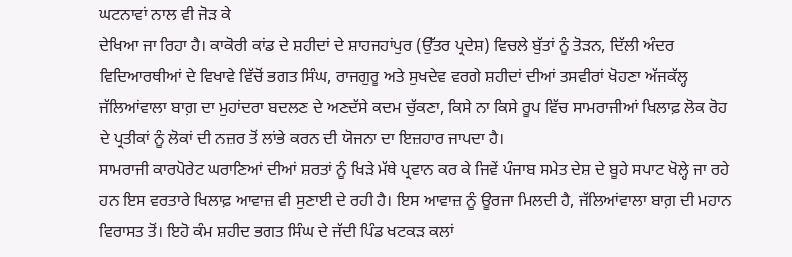ਘਟਨਾਵਾਂ ਨਾਲ ਵੀ ਜੋੜ ਕੇ
ਦੇਖਿਆ ਜਾ ਰਿਹਾ ਹੈ। ਕਾਕੋਰੀ ਕਾਂਡ ਦੇ ਸ਼ਹੀਦਾਂ ਦੇ ਸ਼ਾਹਜਹਾਂਪੁਰ (ਉੱਤਰ ਪ੍ਰਦੇਸ਼) ਵਿਚਲੇ ਬੁੱਤਾਂ ਨੂੰ ਤੋੜਨ, ਦਿੱਲੀ ਅੰਦਰ ਵਿਦਿਆਰਥੀਆਂ ਦੇ ਵਿਖਾਵੇ ਵਿੱਚੋਂ ਭਗਤ ਸਿੰਘ, ਰਾਜਗੁਰੂ ਅਤੇ ਸੁਖਦੇਵ ਵਰਗੇ ਸ਼ਹੀਦਾਂ ਦੀਆਂ ਤਸਵੀਰਾਂ ਖੋਹਣਾ ਅੱਜਕੱਲ੍ਹ ਜੱਲਿਆਂਵਾਲਾ ਬਾਗ਼ ਦਾ ਮੁਹਾਂਦਰਾ ਬਦਲਣ ਦੇ ਅਣਦੱਸੇ ਕਦਮ ਚੁੱਕਣਾ, ਕਿਸੇ ਨਾ ਕਿਸੇ ਰੂਪ ਵਿੱਚ ਸਾਮਰਾਜੀਆਂ ਖਿਲਾਫ਼ ਲੋਕ ਰੋਹ ਦੇ ਪ੍ਰਤੀਕਾਂ ਨੂੰ ਲੋਕਾਂ ਦੀ ਨਜ਼ਰ ਤੋਂ ਲਾਂਭੇ ਕਰਨ ਦੀ ਯੋਜਨਾ ਦਾ ਇਜ਼ਹਾਰ ਜਾਪਦਾ ਹੈ।
ਸਾਮਰਾਜੀ ਕਾਰਪੋਰੇਟ ਘਰਾਣਿਆਂ ਦੀਆਂ ਸ਼ਰਤਾਂ ਨੂੰ ਖਿੜੇ ਮੱਥੇ ਪ੍ਰਵਾਨ ਕਰ ਕੇ ਜਿਵੇਂ ਪੰਜਾਬ ਸਮੇਤ ਦੇਸ਼ ਦੇ ਬੂਹੇ ਸਪਾਟ ਖੋਲ੍ਹੇ ਜਾ ਰਹੇ ਹਨ ਇਸ ਵਰਤਾਰੇ ਖਿਲਾਫ਼ ਆਵਾਜ਼ ਵੀ ਸੁਣਾਈ ਦੇ ਰਹੀ ਹੈ। ਇਸ ਆਵਾਜ਼ ਨੂੰ ਊਰਜਾ ਮਿਲਦੀ ਹੈ, ਜੱਲਿਆਂਵਾਲਾ ਬਾਗ਼ ਦੀ ਮਹਾਨ ਵਿਰਾਸਤ ਤੋਂ। ਇਹੋ ਕੰਮ ਸ਼ਹੀਦ ਭਗਤ ਸਿੰਘ ਦੇ ਜੱਦੀ ਪਿੰਡ ਖਟਕੜ ਕਲਾਂ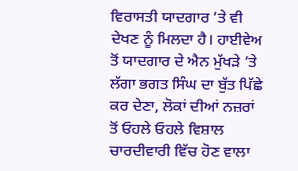ਵਿਰਾਸਤੀ ਯਾਦਗਾਰ ’ਤੇ ਵੀ ਦੇਖਣ ਨੂੰ ਮਿਲਦਾ ਹੈ। ਹਾਈਵੇਅ ਤੋਂ ਯਾਦਗਾਰ ਦੇ ਐਨ ਮੁੱਖੜੇ ’ਤੇ ਲੱਗਾ ਭਗਤ ਸਿੰਘ ਦਾ ਬੁੱਤ ਪਿੱਛੇ ਕਰ ਦੇਣਾ, ਲੋਕਾਂ ਦੀਆਂ ਨਜ਼ਰਾਂ ਤੋਂ ਓਹਲੇ ਓਹਲੇ ਵਿਸ਼ਾਲ ਚਾਰਦੀਵਾਰੀ ਵਿੱਚ ਹੋਣ ਵਾਲਾ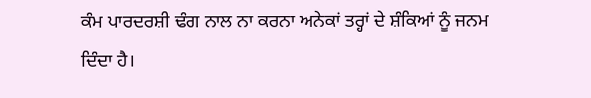ਕੰਮ ਪਾਰਦਰਸ਼ੀ ਢੰਗ ਨਾਲ ਨਾ ਕਰਨਾ ਅਨੇਕਾਂ ਤਰ੍ਹਾਂ ਦੇ ਸ਼ੰਕਿਆਂ ਨੂੰ ਜਨਮ ਦਿੰਦਾ ਹੈ।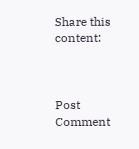Share this content:



Post Comment